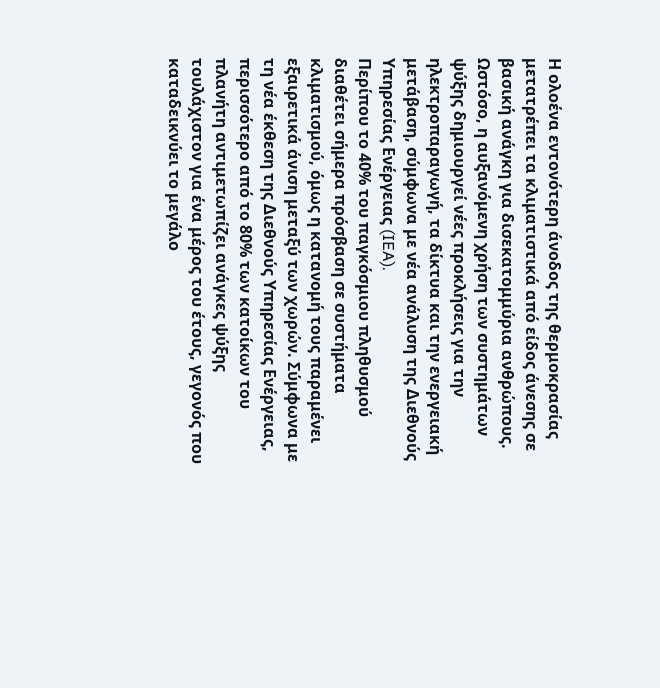Η ολοένα εντονότερη άνοδος της θερμοκρασίας μετατρέπει τα κλιματιστικά από είδος άνεσης σε βασική ανάγκη για δισεκατομμύρια ανθρώπους. Ωστόσο, η αυξανόμενη χρήση των συστημάτων ψύξης δημιουργεί νέες προκλήσεις για την ηλεκτροπαραγωγή, τα δίκτυα και την ενεργειακή μετάβαση, σύμφωνα με νέα ανάλυση της Διεθνούς Υπηρεσίας Ενέργειας (IEA).
Περίπου το 40% του παγκόσμιου πληθυσμού διαθέτει σήμερα πρόσβαση σε συστήματα κλιματισμού, όμως η κατανομή τους παραμένει εξαιρετικά άνιση μεταξύ των χωρών. Σύμφωνα με τη νέα έκθεση της Διεθνούς Υπηρεσίας Ενέργειας, περισσότερο από το 80% των κατοίκων του πλανήτη αντιμετωπίζει ανάγκες ψύξης τουλάχιστον για ένα μέρος του έτους, γεγονός που καταδεικνύει το μεγάλο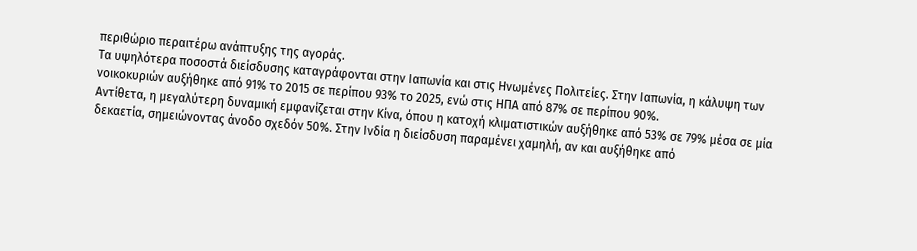περιθώριο περαιτέρω ανάπτυξης της αγοράς.
Τα υψηλότερα ποσοστά διείσδυσης καταγράφονται στην Ιαπωνία και στις Ηνωμένες Πολιτείες. Στην Ιαπωνία, η κάλυψη των νοικοκυριών αυξήθηκε από 91% το 2015 σε περίπου 93% το 2025, ενώ στις ΗΠΑ από 87% σε περίπου 90%.
Αντίθετα, η μεγαλύτερη δυναμική εμφανίζεται στην Κίνα, όπου η κατοχή κλιματιστικών αυξήθηκε από 53% σε 79% μέσα σε μία δεκαετία, σημειώνοντας άνοδο σχεδόν 50%. Στην Ινδία η διείσδυση παραμένει χαμηλή, αν και αυξήθηκε από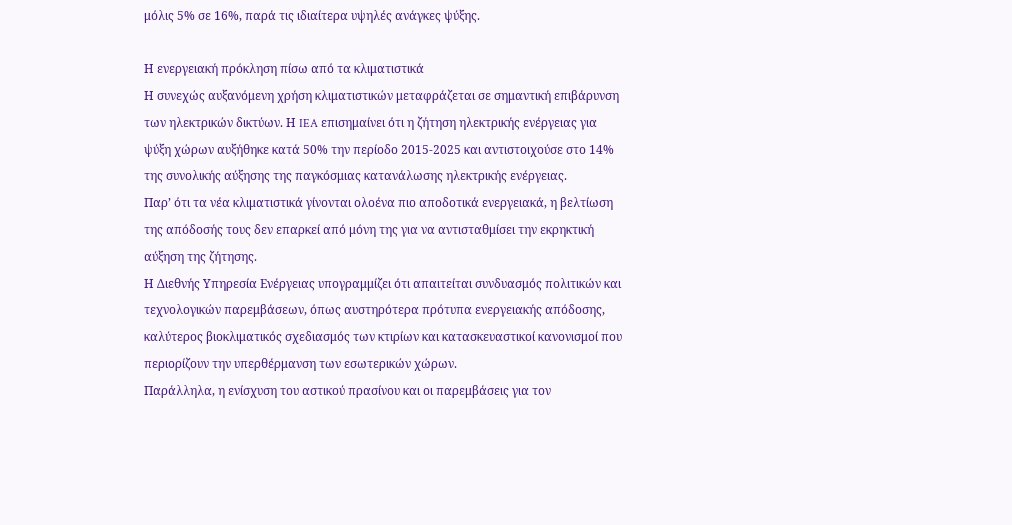μόλις 5% σε 16%, παρά τις ιδιαίτερα υψηλές ανάγκες ψύξης.

Η ενεργειακή πρόκληση πίσω από τα κλιματιστικά
Η συνεχώς αυξανόμενη χρήση κλιματιστικών μεταφράζεται σε σημαντική επιβάρυνση των ηλεκτρικών δικτύων. Η IEA επισημαίνει ότι η ζήτηση ηλεκτρικής ενέργειας για ψύξη χώρων αυξήθηκε κατά 50% την περίοδο 2015-2025 και αντιστοιχούσε στο 14% της συνολικής αύξησης της παγκόσμιας κατανάλωσης ηλεκτρικής ενέργειας.
Παρ’ ότι τα νέα κλιματιστικά γίνονται ολοένα πιο αποδοτικά ενεργειακά, η βελτίωση της απόδοσής τους δεν επαρκεί από μόνη της για να αντισταθμίσει την εκρηκτική αύξηση της ζήτησης.
Η Διεθνής Υπηρεσία Ενέργειας υπογραμμίζει ότι απαιτείται συνδυασμός πολιτικών και τεχνολογικών παρεμβάσεων, όπως αυστηρότερα πρότυπα ενεργειακής απόδοσης, καλύτερος βιοκλιματικός σχεδιασμός των κτιρίων και κατασκευαστικοί κανονισμοί που περιορίζουν την υπερθέρμανση των εσωτερικών χώρων.
Παράλληλα, η ενίσχυση του αστικού πρασίνου και οι παρεμβάσεις για τον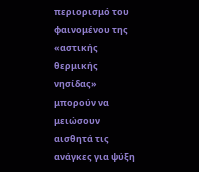περιορισμό του φαινομένου της «αστικής θερμικής νησίδας» μπορούν να μειώσουν αισθητά τις ανάγκες για ψύξη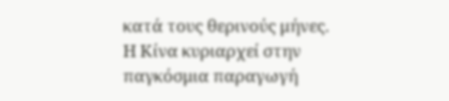κατά τους θερινούς μήνες.
Η Κίνα κυριαρχεί στην παγκόσμια παραγωγή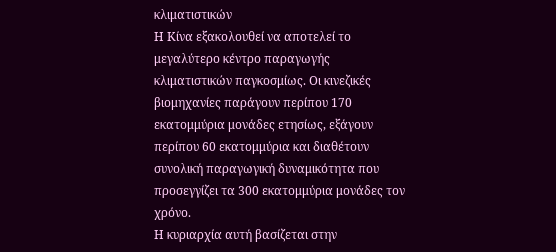κλιματιστικών
Η Κίνα εξακολουθεί να αποτελεί το μεγαλύτερο κέντρο παραγωγής κλιματιστικών παγκοσμίως. Οι κινεζικές βιομηχανίες παράγουν περίπου 170 εκατομμύρια μονάδες ετησίως, εξάγουν περίπου 60 εκατομμύρια και διαθέτουν συνολική παραγωγική δυναμικότητα που προσεγγίζει τα 300 εκατομμύρια μονάδες τον χρόνο.
Η κυριαρχία αυτή βασίζεται στην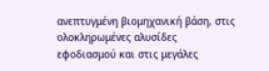ανεπτυγμένη βιομηχανική βάση, στις ολοκληρωμένες αλυσίδες εφοδιασμού και στις μεγάλες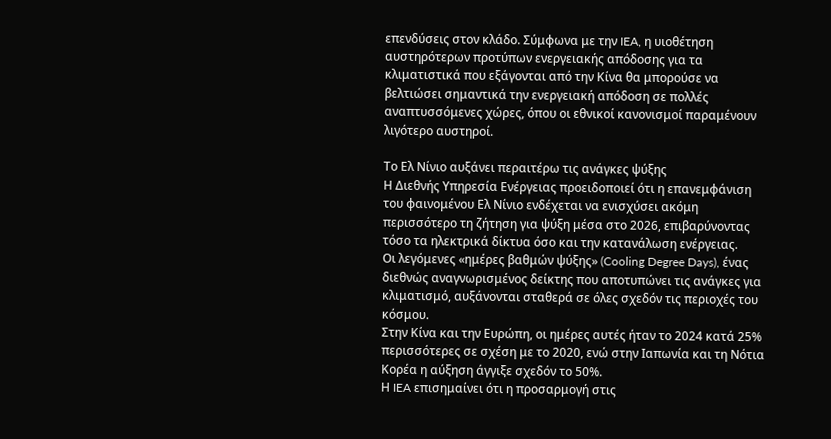επενδύσεις στον κλάδο. Σύμφωνα με την IEA, η υιοθέτηση αυστηρότερων προτύπων ενεργειακής απόδοσης για τα κλιματιστικά που εξάγονται από την Κίνα θα μπορούσε να βελτιώσει σημαντικά την ενεργειακή απόδοση σε πολλές αναπτυσσόμενες χώρες, όπου οι εθνικοί κανονισμοί παραμένουν λιγότερο αυστηροί.

Το Ελ Νίνιο αυξάνει περαιτέρω τις ανάγκες ψύξης
Η Διεθνής Υπηρεσία Ενέργειας προειδοποιεί ότι η επανεμφάνιση του φαινομένου Ελ Νίνιο ενδέχεται να ενισχύσει ακόμη περισσότερο τη ζήτηση για ψύξη μέσα στο 2026, επιβαρύνοντας τόσο τα ηλεκτρικά δίκτυα όσο και την κατανάλωση ενέργειας.
Οι λεγόμενες «ημέρες βαθμών ψύξης» (Cooling Degree Days), ένας διεθνώς αναγνωρισμένος δείκτης που αποτυπώνει τις ανάγκες για κλιματισμό, αυξάνονται σταθερά σε όλες σχεδόν τις περιοχές του κόσμου.
Στην Κίνα και την Ευρώπη, οι ημέρες αυτές ήταν το 2024 κατά 25% περισσότερες σε σχέση με το 2020, ενώ στην Ιαπωνία και τη Νότια Κορέα η αύξηση άγγιξε σχεδόν το 50%.
Η IEA επισημαίνει ότι η προσαρμογή στις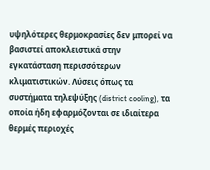υψηλότερες θερμοκρασίες δεν μπορεί να βασιστεί αποκλειστικά στην εγκατάσταση περισσότερων κλιματιστικών. Λύσεις όπως τα συστήματα τηλεψύξης (district cooling), τα οποία ήδη εφαρμόζονται σε ιδιαίτερα θερμές περιοχές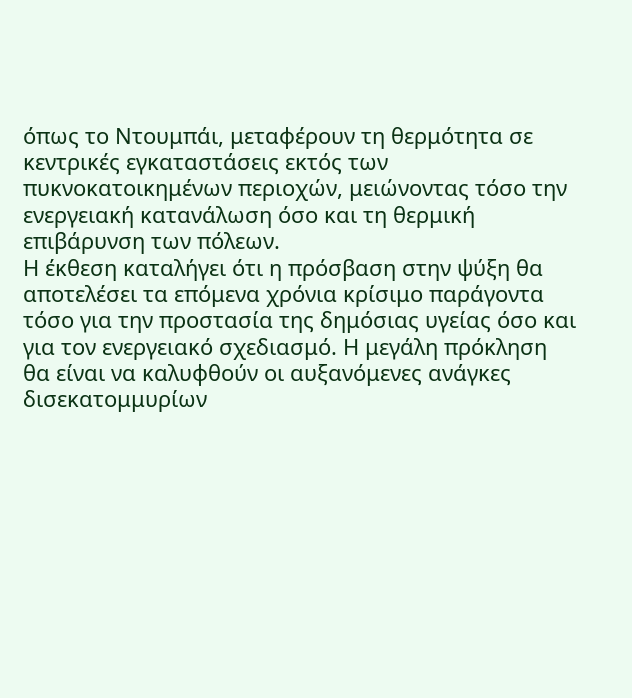όπως το Ντουμπάι, μεταφέρουν τη θερμότητα σε κεντρικές εγκαταστάσεις εκτός των πυκνοκατοικημένων περιοχών, μειώνοντας τόσο την ενεργειακή κατανάλωση όσο και τη θερμική επιβάρυνση των πόλεων.
Η έκθεση καταλήγει ότι η πρόσβαση στην ψύξη θα αποτελέσει τα επόμενα χρόνια κρίσιμο παράγοντα τόσο για την προστασία της δημόσιας υγείας όσο και για τον ενεργειακό σχεδιασμό. Η μεγάλη πρόκληση θα είναι να καλυφθούν οι αυξανόμενες ανάγκες δισεκατομμυρίων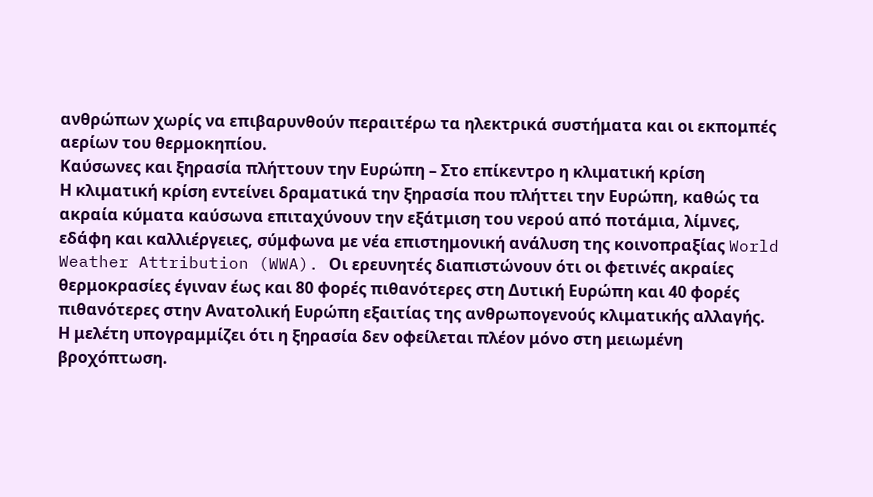ανθρώπων χωρίς να επιβαρυνθούν περαιτέρω τα ηλεκτρικά συστήματα και οι εκπομπές αερίων του θερμοκηπίου.
Καύσωνες και ξηρασία πλήττουν την Ευρώπη – Στο επίκεντρο η κλιματική κρίση
Η κλιματική κρίση εντείνει δραματικά την ξηρασία που πλήττει την Ευρώπη, καθώς τα ακραία κύματα καύσωνα επιταχύνουν την εξάτμιση του νερού από ποτάμια, λίμνες, εδάφη και καλλιέργειες, σύμφωνα με νέα επιστημονική ανάλυση της κοινοπραξίας World Weather Attribution (WWA). Οι ερευνητές διαπιστώνουν ότι οι φετινές ακραίες θερμοκρασίες έγιναν έως και 80 φορές πιθανότερες στη Δυτική Ευρώπη και 40 φορές πιθανότερες στην Ανατολική Ευρώπη εξαιτίας της ανθρωπογενούς κλιματικής αλλαγής.
Η μελέτη υπογραμμίζει ότι η ξηρασία δεν οφείλεται πλέον μόνο στη μειωμένη βροχόπτωση.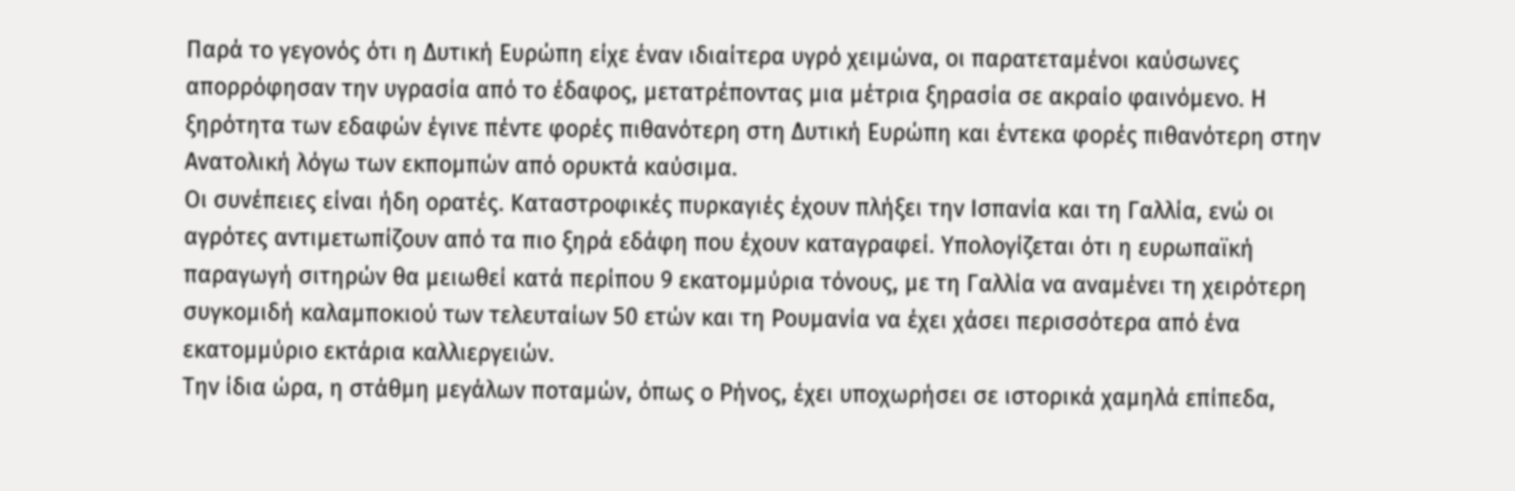Παρά το γεγονός ότι η Δυτική Ευρώπη είχε έναν ιδιαίτερα υγρό χειμώνα, οι παρατεταμένοι καύσωνες απορρόφησαν την υγρασία από το έδαφος, μετατρέποντας μια μέτρια ξηρασία σε ακραίο φαινόμενο. Η ξηρότητα των εδαφών έγινε πέντε φορές πιθανότερη στη Δυτική Ευρώπη και έντεκα φορές πιθανότερη στην Ανατολική λόγω των εκπομπών από ορυκτά καύσιμα.
Οι συνέπειες είναι ήδη ορατές. Καταστροφικές πυρκαγιές έχουν πλήξει την Ισπανία και τη Γαλλία, ενώ οι αγρότες αντιμετωπίζουν από τα πιο ξηρά εδάφη που έχουν καταγραφεί. Υπολογίζεται ότι η ευρωπαϊκή παραγωγή σιτηρών θα μειωθεί κατά περίπου 9 εκατομμύρια τόνους, με τη Γαλλία να αναμένει τη χειρότερη συγκομιδή καλαμποκιού των τελευταίων 50 ετών και τη Ρουμανία να έχει χάσει περισσότερα από ένα εκατομμύριο εκτάρια καλλιεργειών.
Την ίδια ώρα, η στάθμη μεγάλων ποταμών, όπως ο Ρήνος, έχει υποχωρήσει σε ιστορικά χαμηλά επίπεδα,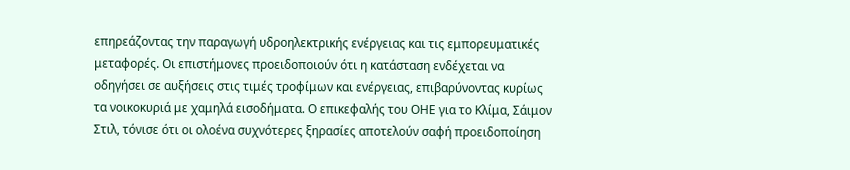επηρεάζοντας την παραγωγή υδροηλεκτρικής ενέργειας και τις εμπορευματικές μεταφορές. Οι επιστήμονες προειδοποιούν ότι η κατάσταση ενδέχεται να οδηγήσει σε αυξήσεις στις τιμές τροφίμων και ενέργειας, επιβαρύνοντας κυρίως τα νοικοκυριά με χαμηλά εισοδήματα. Ο επικεφαλής του ΟΗΕ για το Κλίμα, Σάιμον Στιλ, τόνισε ότι οι ολοένα συχνότερες ξηρασίες αποτελούν σαφή προειδοποίηση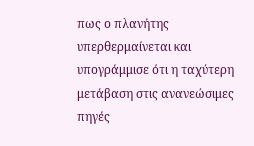πως ο πλανήτης υπερθερμαίνεται και υπογράμμισε ότι η ταχύτερη μετάβαση στις ανανεώσιμες πηγές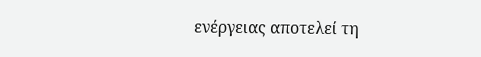ενέργειας αποτελεί τη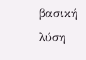βασική λύση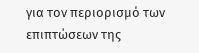για τον περιορισμό των επιπτώσεων της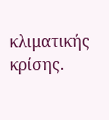κλιματικής κρίσης.